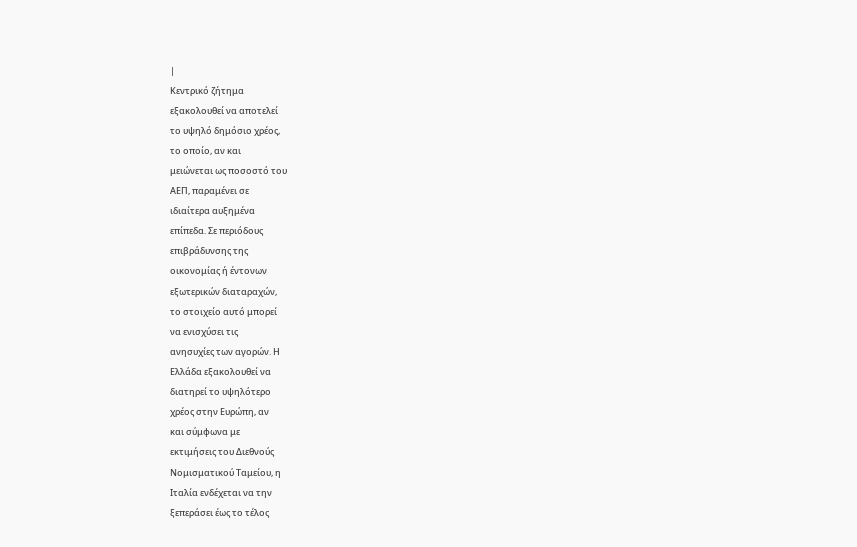|
Κεντρικό ζήτημα
εξακολουθεί να αποτελεί
το υψηλό δημόσιο χρέος,
το οποίο, αν και
μειώνεται ως ποσοστό του
ΑΕΠ, παραμένει σε
ιδιαίτερα αυξημένα
επίπεδα. Σε περιόδους
επιβράδυνσης της
οικονομίας ή έντονων
εξωτερικών διαταραχών,
το στοιχείο αυτό μπορεί
να ενισχύσει τις
ανησυχίες των αγορών. Η
Ελλάδα εξακολουθεί να
διατηρεί το υψηλότερο
χρέος στην Ευρώπη, αν
και σύμφωνα με
εκτιμήσεις του Διεθνούς
Νομισματικού Ταμείου, η
Ιταλία ενδέχεται να την
ξεπεράσει έως το τέλος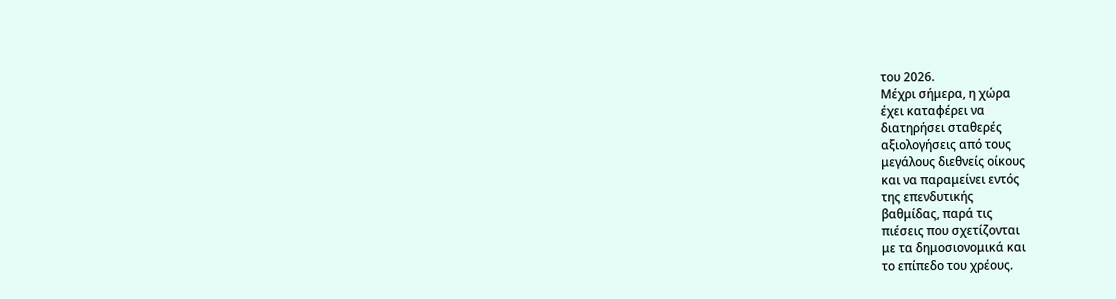του 2026.
Μέχρι σήμερα, η χώρα
έχει καταφέρει να
διατηρήσει σταθερές
αξιολογήσεις από τους
μεγάλους διεθνείς οίκους
και να παραμείνει εντός
της επενδυτικής
βαθμίδας, παρά τις
πιέσεις που σχετίζονται
με τα δημοσιονομικά και
το επίπεδο του χρέους.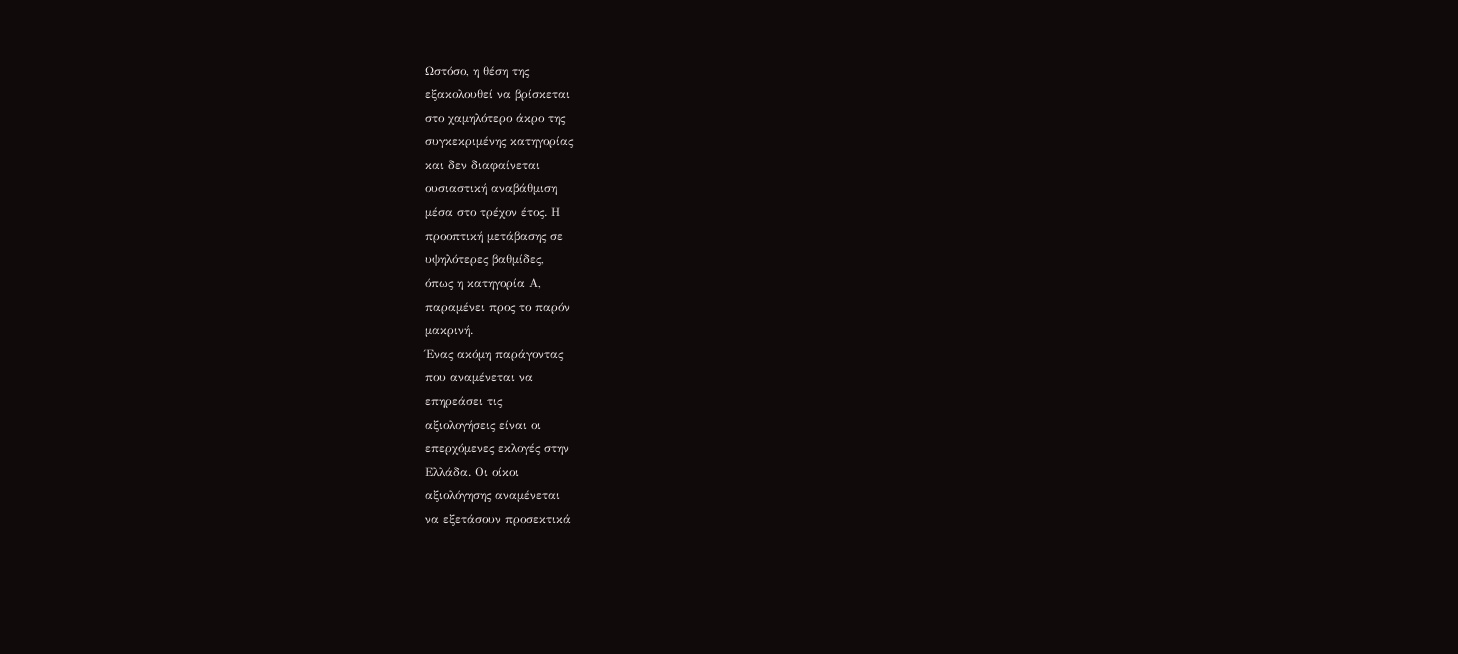Ωστόσο, η θέση της
εξακολουθεί να βρίσκεται
στο χαμηλότερο άκρο της
συγκεκριμένης κατηγορίας
και δεν διαφαίνεται
ουσιαστική αναβάθμιση
μέσα στο τρέχον έτος. Η
προοπτική μετάβασης σε
υψηλότερες βαθμίδες,
όπως η κατηγορία Α,
παραμένει προς το παρόν
μακρινή.
Ένας ακόμη παράγοντας
που αναμένεται να
επηρεάσει τις
αξιολογήσεις είναι οι
επερχόμενες εκλογές στην
Ελλάδα. Οι οίκοι
αξιολόγησης αναμένεται
να εξετάσουν προσεκτικά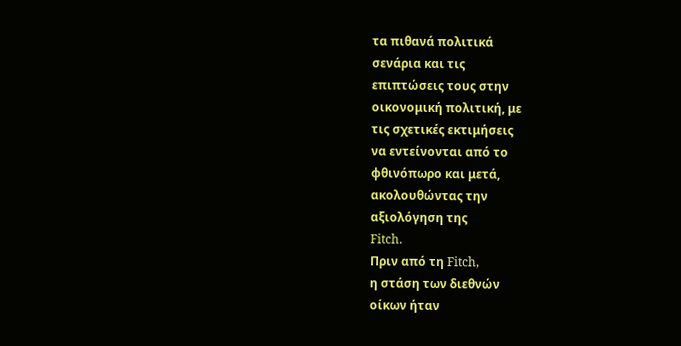τα πιθανά πολιτικά
σενάρια και τις
επιπτώσεις τους στην
οικονομική πολιτική, με
τις σχετικές εκτιμήσεις
να εντείνονται από το
φθινόπωρο και μετά,
ακολουθώντας την
αξιολόγηση της
Fitch.
Πριν από τη Fitch,
η στάση των διεθνών
οίκων ήταν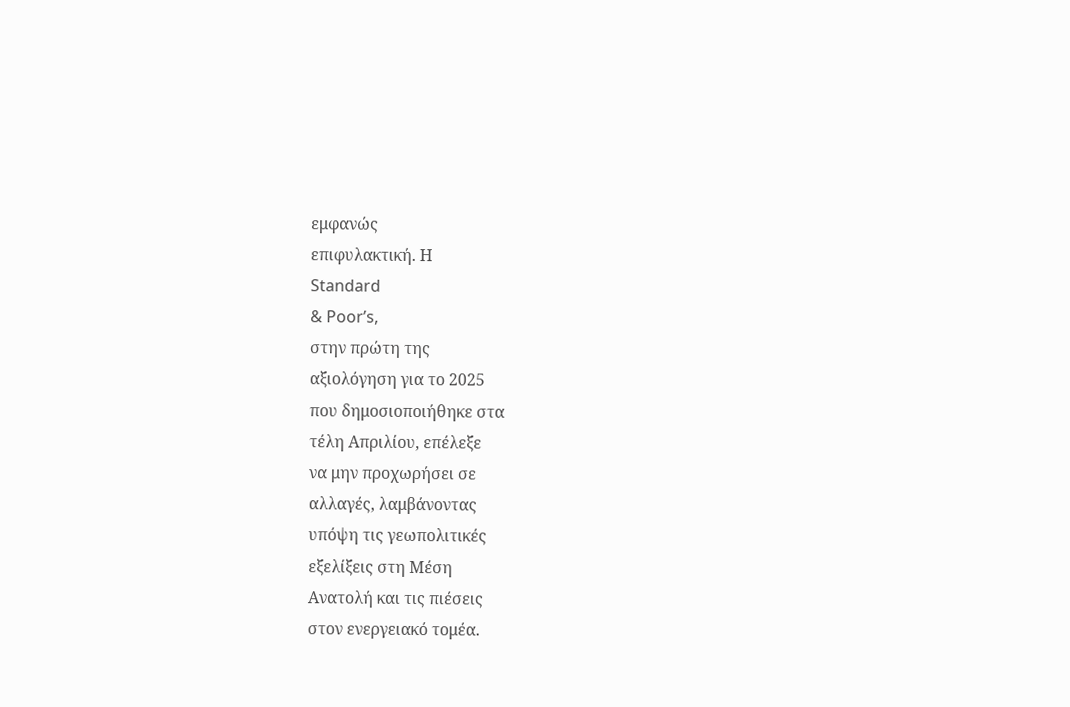εμφανώς
επιφυλακτική. Η
Standard
& Poor’s,
στην πρώτη της
αξιολόγηση για το 2025
που δημοσιοποιήθηκε στα
τέλη Απριλίου, επέλεξε
να μην προχωρήσει σε
αλλαγές, λαμβάνοντας
υπόψη τις γεωπολιτικές
εξελίξεις στη Μέση
Ανατολή και τις πιέσεις
στον ενεργειακό τομέα.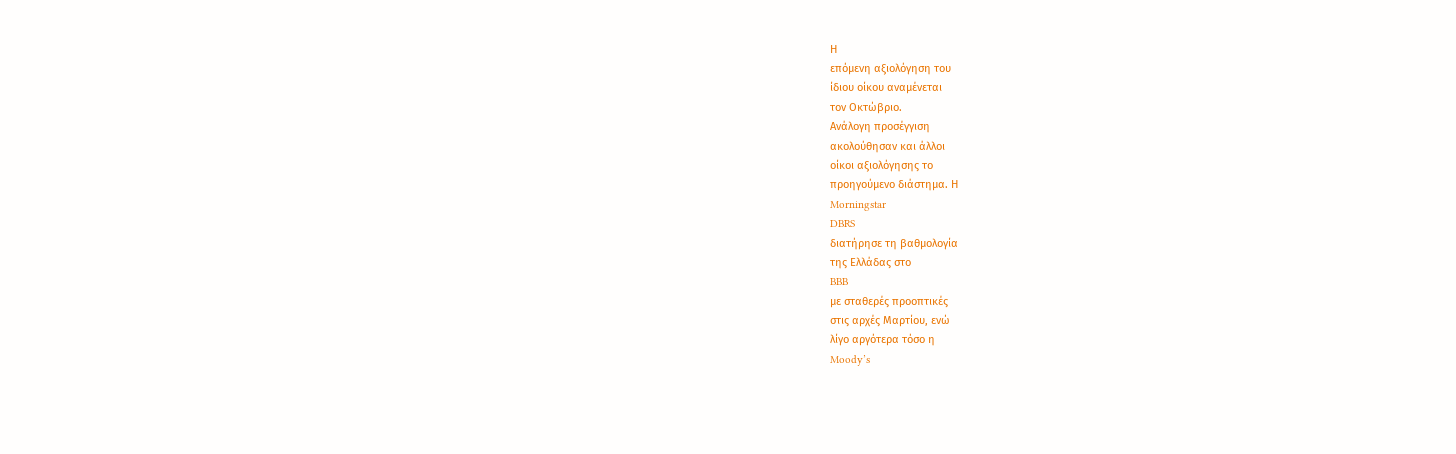Η
επόμενη αξιολόγηση του
ίδιου οίκου αναμένεται
τον Οκτώβριο.
Ανάλογη προσέγγιση
ακολούθησαν και άλλοι
οίκοι αξιολόγησης το
προηγούμενο διάστημα. Η
Morningstar
DBRS
διατήρησε τη βαθμολογία
της Ελλάδας στο
BBB
με σταθερές προοπτικές
στις αρχές Μαρτίου, ενώ
λίγο αργότερα τόσο η
Moody’s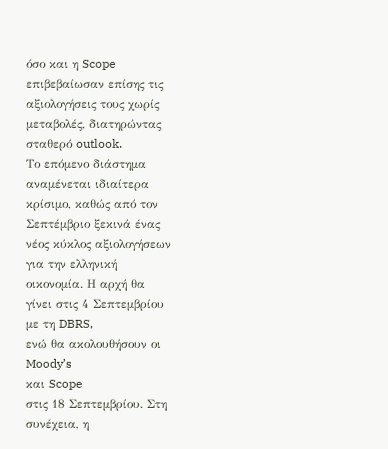όσο και η Scope
επιβεβαίωσαν επίσης τις
αξιολογήσεις τους χωρίς
μεταβολές, διατηρώντας
σταθερό outlook.
Το επόμενο διάστημα
αναμένεται ιδιαίτερα
κρίσιμο, καθώς από τον
Σεπτέμβριο ξεκινά ένας
νέος κύκλος αξιολογήσεων
για την ελληνική
οικονομία. Η αρχή θα
γίνει στις 4 Σεπτεμβρίου
με τη DBRS,
ενώ θα ακολουθήσουν οι
Moody’s
και Scope
στις 18 Σεπτεμβρίου. Στη
συνέχεια, η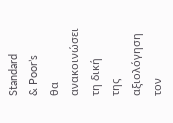Standard
& Poor’s
θα ανακοινώσει τη δική
της αξιολόγηση τον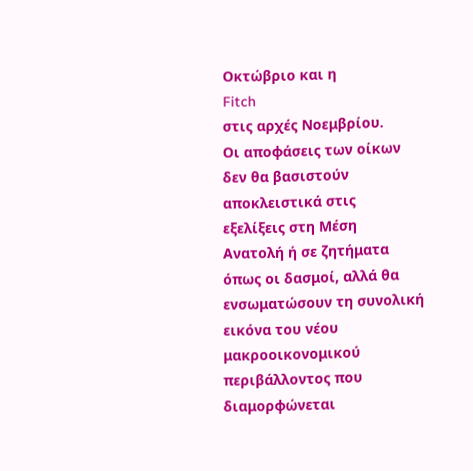Οκτώβριο και η
Fitch
στις αρχές Νοεμβρίου.
Οι αποφάσεις των οίκων
δεν θα βασιστούν
αποκλειστικά στις
εξελίξεις στη Μέση
Ανατολή ή σε ζητήματα
όπως οι δασμοί, αλλά θα
ενσωματώσουν τη συνολική
εικόνα του νέου
μακροοικονομικού
περιβάλλοντος που
διαμορφώνεται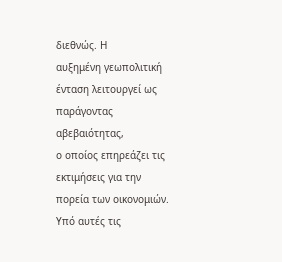διεθνώς. Η
αυξημένη γεωπολιτική
ένταση λειτουργεί ως
παράγοντας αβεβαιότητας,
ο οποίος επηρεάζει τις
εκτιμήσεις για την
πορεία των οικονομιών.
Υπό αυτές τις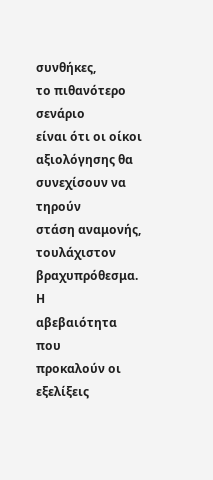συνθήκες,
το πιθανότερο σενάριο
είναι ότι οι οίκοι
αξιολόγησης θα
συνεχίσουν να τηρούν
στάση αναμονής,
τουλάχιστον
βραχυπρόθεσμα. Η
αβεβαιότητα που
προκαλούν οι εξελίξεις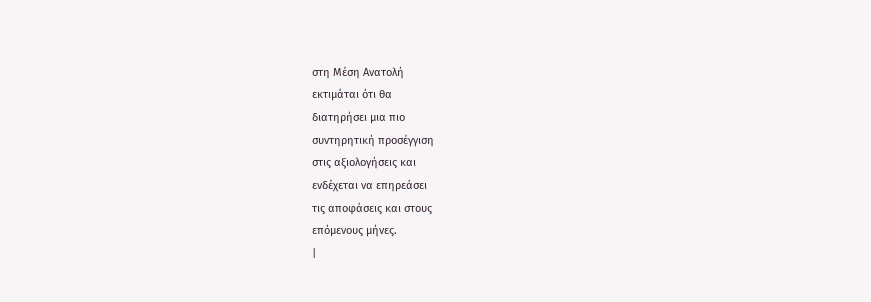στη Μέση Ανατολή
εκτιμάται ότι θα
διατηρήσει μια πιο
συντηρητική προσέγγιση
στις αξιολογήσεις και
ενδέχεται να επηρεάσει
τις αποφάσεις και στους
επόμενους μήνες.
|